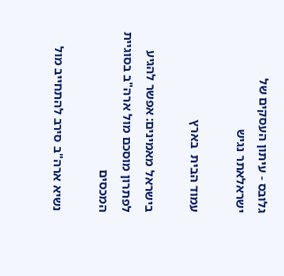גלובס - עיתון העסקים של ישראלאתר נגיש

עמוד הבית  בארץ

בישראל מאמינים: אפשר להגיע לפתרון מוסכם מול ארה"ב בסוגיית המכסים

נשיא ארה"ב סירב להתחייב מול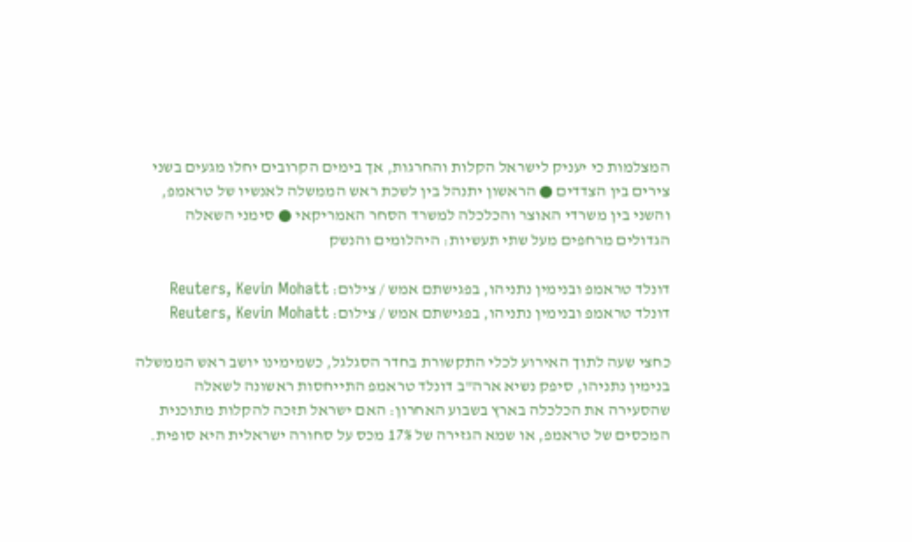המצלמות כי יעניק לישראל הקלות והחרגות, אך בימים הקרובים יחלו מגעים בשני צירים בין הצדדים ● הראשון יתנהל בין לשכת ראש הממשלה לאנשיו של טראמפ, והשני בין משרדי האוצר והכלכלה למשרד הסחר האמריקאי ● סימני השאלה הגדולים מרחפים מעל שתי תעשיות: היהלומים והנשק

דונלד טראמפ ובנימין נתניהו, בפגישתם אמש / צילום: Reuters, Kevin Mohatt
דונלד טראמפ ובנימין נתניהו, בפגישתם אמש / צילום: Reuters, Kevin Mohatt

כחצי שעה לתוך האירוע לכלי התקשורת בחדר הסגלגל, כשמימינו יושב ראש הממשלה בנימין נתניהו, סיפק נשיא ארה"ב דונלד טראמפ התייחסות ראשונה לשאלה שהסעירה את הכלכלה בארץ בשבוע האחרון: האם ישראל תזכה להקלות מתוכנית המכסים של טראמפ, או שמא הגזירה של 17% מכס על סחורה ישראלית היא סופית.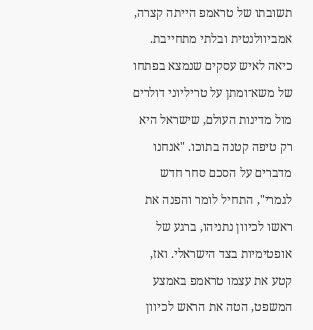תשובתו של טראמפ הייתה קצרה, אמביוולנטית ובלתי מתחייבת. כיאה לאיש עסקים שנמצא בפתחו של משא־ומתן על טריליוני דולרים מול מדינות העולם, שישראל היא רק טיפה קטנה בתוכו. "אנחנו מדברים על הסכם סחר חדש לגמרי", התחיל לומר והפנה את ראשו לכיוון נתניהו, ברגע של אופטימיות בצד הישראלי. ואז, קטע את עצמו טראמפ באמצע המשפט, הטה את הראש לכיוון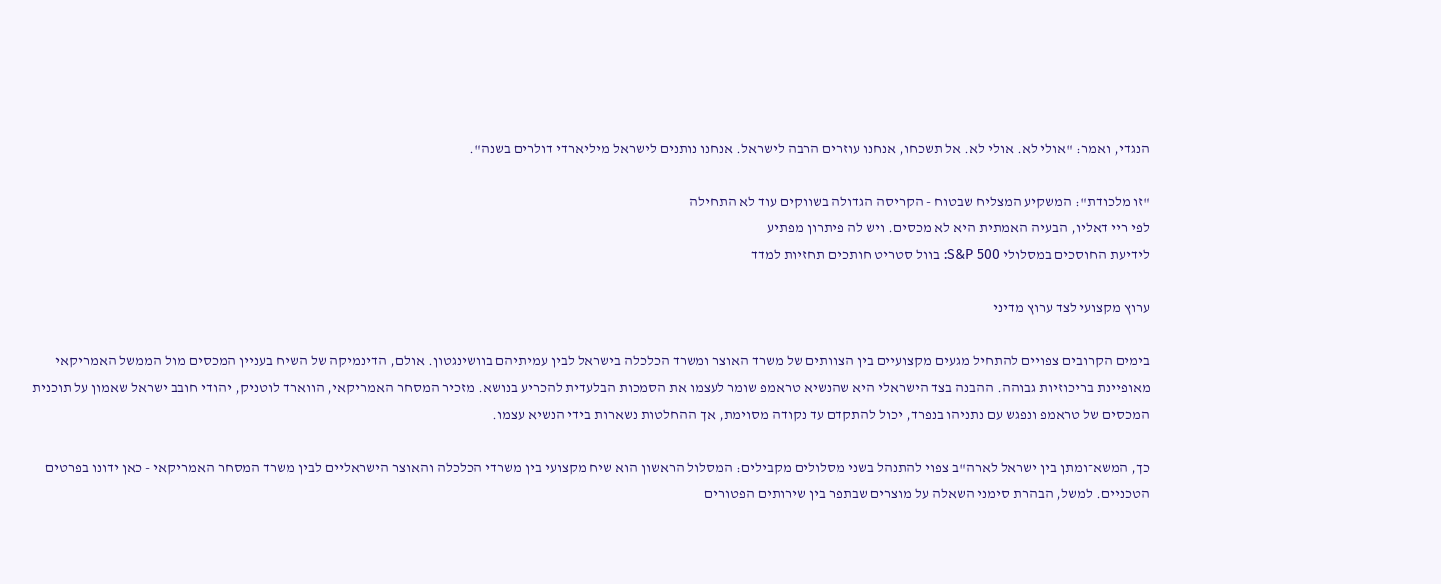הנגדי, ואמר: "אולי לא. אולי לא. אל תשכחו, אנחנו עוזרים הרבה לישראל. אנחנו נותנים לישראל מיליארדי דולרים בשנה".

"זו מלכודת": המשקיע המצליח שבטוח - הקריסה הגדולה בשווקים עוד לא התחילה
לפי ריי דאליו, הבעיה האמתית היא לא מכסים. ויש לה פיתרון מפתיע
לידיעת החוסכים במסלולי S&P 500: בוול סטריט חותכים תחזיות למדד

ערוץ מקצועי לצד ערוץ מדיני

בימים הקרובים צפויים להתחיל מגעים מקצועיים בין הצוותים של משרד האוצר ומשרד הכלכלה בישראל לבין עמיתיהם בוושינגטון. אולם, הדינמיקה של השיח בעניין המכסים מול הממשל האמריקאי מאופיינת בריכוזיות גבוהה. ההבנה בצד הישראלי היא שהנשיא טראמפ שומר לעצמו את הסמכות הבלעדית להכריע בנושא. מזכיר המסחר האמריקאי, הווארד לוטניק, יהודי חובב ישראל שאמון על תוכנית המכסים של טראמפ ונפגש עם נתניהו בנפרד, יכול להתקדם עד נקודה מסוימת, אך ההחלטות נשארות בידי הנשיא עצמו.

כך, המשא־ומתן בין ישראל לארה"ב צפוי להתנהל בשני מסלולים מקבילים: המסלול הראשון הוא שיח מקצועי בין משרדי הכלכלה והאוצר הישראליים לבין משרד המסחר האמריקאי - כאן ידונו בפרטים הטכניים. למשל, הבהרת סימני השאלה על מוצרים שבתפר בין שירותים הפטורים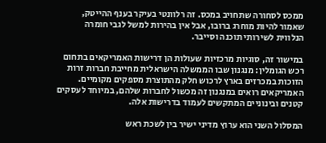ממכס לסחורה שתחויב במכס. זה רלוונטי בעיקר בענף ההייטק, שאמור להיות מוחרג ברובו, אבל אין בהירות למשל לגבי חומרה הנלווית לשירותי תוכנה וסייבר.

במישור זה, סוגיות מרכזיות שעולות הן דרישות האמריקאים בתחום רכש הגומלין: מנגנון שבו הממשלה הישראלית מחייבת חברות זרות הזוכות במכרזים בארץ לרכוש חלק מהתוצרת מספקים מקומיים. האמריקאים רואים במנגנון זה מכשול לחברות שלהם, במיוחד לעסקים קטנים ובינוניים המתקשים לעמוד בדרישות אלה.

המסלול השני הוא ערוץ מדיני ישיר בין לשכת ראש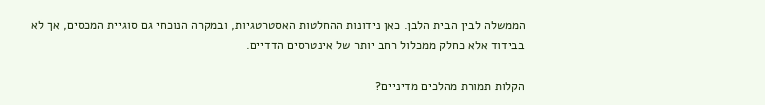הממשלה לבין הבית הלבן. כאן נידונות ההחלטות האסטרטגיות, ובמקרה הנוכחי גם סוגיית המכסים, אך לא בבידוד אלא כחלק ממכלול רחב יותר של אינטרסים הדדיים.

הקלות תמורת מהלכים מדיניים?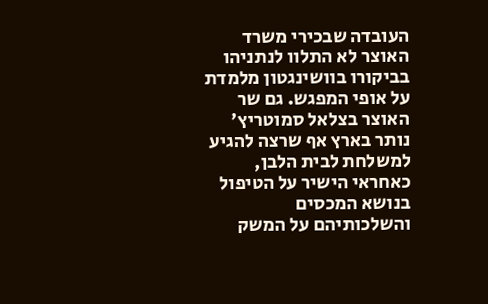העובדה שבכירי משרד האוצר לא התלוו לנתניהו בביקורו בוושינגטון מלמדת על אופי המפגש. גם שר האוצר בצלאל סמוטריץ' נותר בארץ אף שרצה להגיע למשלחת לבית הלבן, כאחראי הישיר על הטיפול בנושא המכסים והשלכותיהם על המשק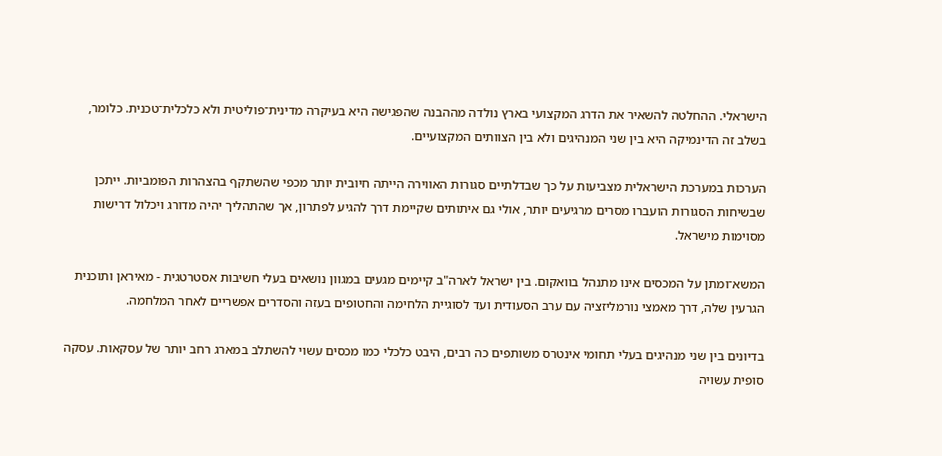הישראלי. ההחלטה להשאיר את הדרג המקצועי בארץ נולדה מההבנה שהפגישה היא בעיקרה מדינית־פוליטית ולא כלכלית־טכנית. כלומר, בשלב זה הדינמיקה היא בין שני המנהיגים ולא בין הצוותים המקצועיים.

הערכות במערכת הישראלית מצביעות על כך שבדלתיים סגורות האווירה הייתה חיובית יותר מכפי שהשתקף בהצהרות הפומביות. ייתכן שבשיחות הסגורות הועברו מסרים מרגיעים יותר, אולי גם איתותים שקיימת דרך להגיע לפתרון, אך שהתהליך יהיה מדורג ויכלול דרישות מסוימות מישראל.

המשא־ומתן על המכסים אינו מתנהל בוואקום. בין ישראל לארה"ב קיימים מגעים במגוון נושאים בעלי חשיבות אסטרטגית - מאיראן ותוכנית הגרעין שלה, דרך מאמצי נורמליזציה עם ערב הסעודית ועד לסוגיית הלחימה והחטופים בעזה והסדרים אפשריים לאחר המלחמה.

בדיונים בין שני מנהיגים בעלי תחומי אינטרס משותפים כה רבים, היבט כלכלי כמו מכסים עשוי להשתלב במארג רחב יותר של עסקאות. עסקה סופית עשויה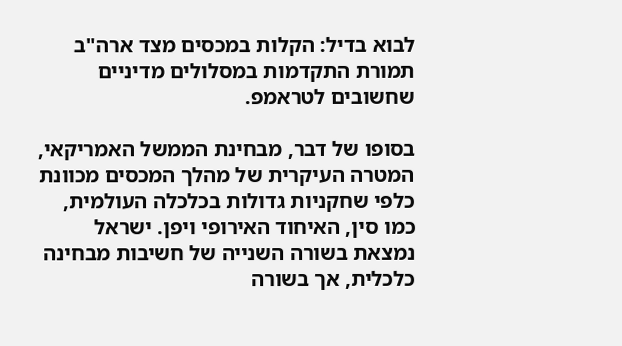לבוא בדיל: הקלות במכסים מצד ארה"ב תמורת התקדמות במסלולים מדיניים שחשובים לטראמפ.

בסופו של דבר, מבחינת הממשל האמריקאי, המטרה העיקרית של מהלך המכסים מכוונת כלפי שחקניות גדולות בכלכלה העולמית, כמו סין, האיחוד האירופי ויפן. ישראל נמצאת בשורה השנייה של חשיבות מבחינה כלכלית, אך בשורה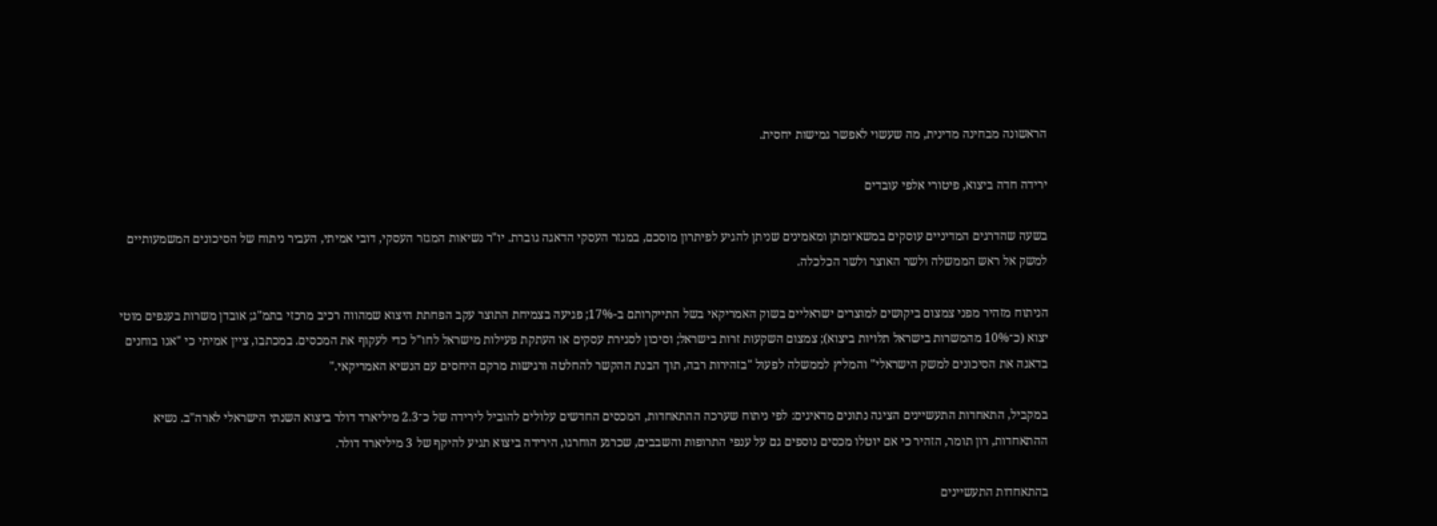הראשונה מבחינה מדינית, מה שעשוי לאפשר גמישות יחסית.

ירידה חדה ביצוא, פיטורי אלפי עובדים

בשעה שהדרגים המדיניים עוסקים במשא־ומתן ומאמינים שניתן להגיע לפיתרון מוסכם, במגזר העסקי הדאגה גוברת. יו"ר נשיאות המגזר העסקי, דובי אמיתי, העביר ניתוח של הסיכונים המשמעותיים למשק אל ראש הממשלה ולשר האוצר ולשר הכלכלה.

הניתוח מזהיר מפני צמצום ביקושים למוצרים ישראליים בשוק האמריקאי בשל התייקרותם ב-17%; פגיעה בצמיחת התוצר עקב הפחתת היצוא שמהווה רכיב מרכזי בתמ"ג; אובדן משרות בענפים מוטי יצוא (כ־10% מהמשרות בישראל תלויות ביצוא); צמצום השקעות זרות בישראל; וסיכון לסגירת עסקים או העתקת פעילות מישראל לחו"ל כדי לעקוף את המכסים. במכתבו, ציין אמיתי כי "אנו בוחנים בדאגה את הסיכונים למשק הישראלי" והמליץ לממשלה לפעול "בזהירות רבה, תוך הבנת ההקשר להחלטה ורגישות מרקם היחסים עם הנשיא האמריקאי."

במקביל, התאחדות התעשיינים הציגה נתונים מדאיגים: לפי ניתוח שערכה ההתאחדות, המכסים החדשים עלולים להוביל לירידה של כ־2.3 מיליארד דולר ביצוא השנתי הישראלי לארה"ב. נשיא ההתאחדות, רון תומר, הזהיר כי אם יוטלו מכסים נוספים גם על ענפי התרופות והשבבים, שכרגע הוחרגו, הירידה ביצוא תגיע להיקף של 3 מיליארד דולר.

בהתאחדות התעשיינים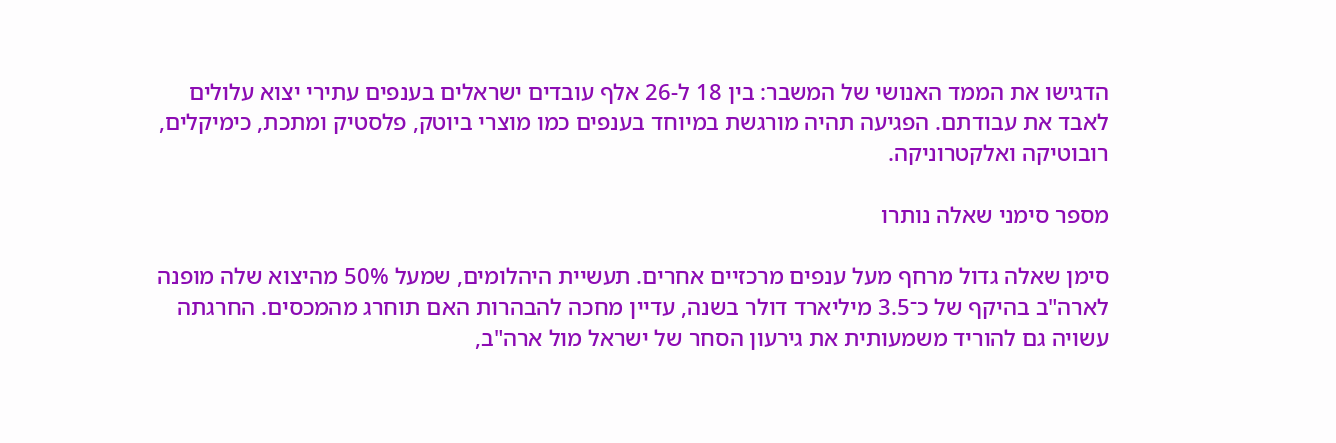הדגישו את הממד האנושי של המשבר: בין 18 ל-26 אלף עובדים ישראלים בענפים עתירי יצוא עלולים לאבד את עבודתם. הפגיעה תהיה מורגשת במיוחד בענפים כמו מוצרי ביוטק, פלסטיק ומתכת, כימיקלים, רובוטיקה ואלקטרוניקה.

מספר סימני שאלה נותרו

סימן שאלה גדול מרחף מעל ענפים מרכזיים אחרים. תעשיית היהלומים, שמעל 50% מהיצוא שלה מופנה לארה"ב בהיקף של כ־3.5 מיליארד דולר בשנה, עדיין מחכה להבהרות האם תוחרג מהמכסים. החרגתה עשויה גם להוריד משמעותית את גירעון הסחר של ישראל מול ארה"ב,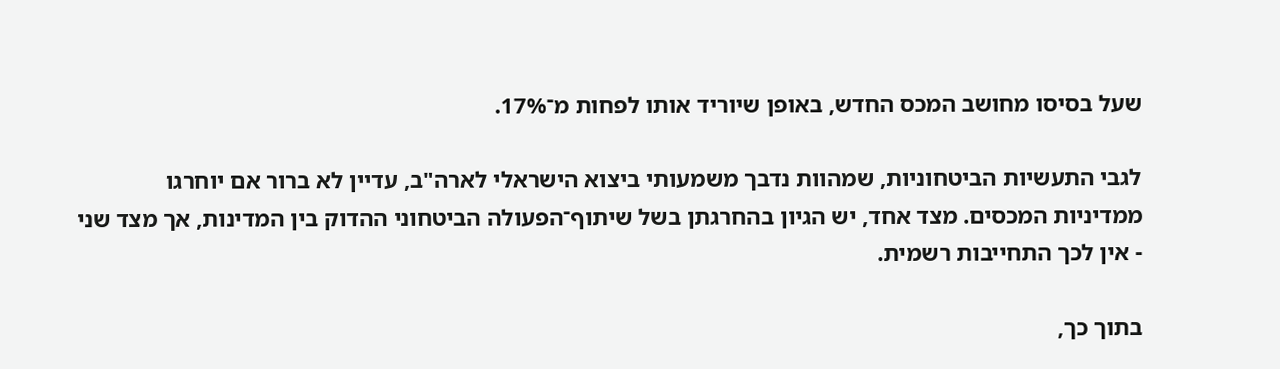שעל בסיסו מחושב המכס החדש, באופן שיוריד אותו לפחות מ־17%.

לגבי התעשיות הביטחוניות, שמהוות נדבך משמעותי ביצוא הישראלי לארה"ב, עדיין לא ברור אם יוחרגו ממדיניות המכסים. מצד אחד, יש הגיון בהחרגתן בשל שיתוף־הפעולה הביטחוני ההדוק בין המדינות, אך מצד שני - אין לכך התחייבות רשמית.

בתוך כך,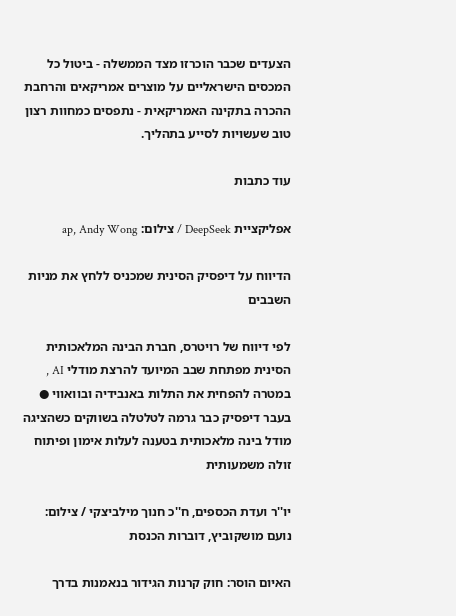הצעדים שכבר הוכרזו מצד הממשלה - ביטול כל המכסים הישראליים על מוצרים אמריקאים והרחבת ההכרה בתקינה האמריקאית - נתפסים כמחוות רצון טוב שעשויות לסייע בתהליך.

עוד כתבות

אפליקציית DeepSeek / צילום: ap, Andy Wong

הדיווח על דיפסיק הסינית שמכניס ללחץ את מניות השבבים

לפי דיווח של רויטרס, חברת הבינה המלאכותית הסינית מפתחת שבב המיועד להרצת מודלי AI , במטרה להפחית את התלות באנבידיה ובוואווי ● בעבר דיפסיק כבר גרמה לטלטלה בשווקים כשהציגה מודל בינה מלאכותית בטענה לעלות אימון ופיתוח זולה משמעותית

יו''ר ועדת הכספים, ח''כ חנוך מילביצקי / צילום: נועם מושקוביץ, דוברות הכנסת

האיום הוסר: חוק קרנות הגידור בנאמנות בדרך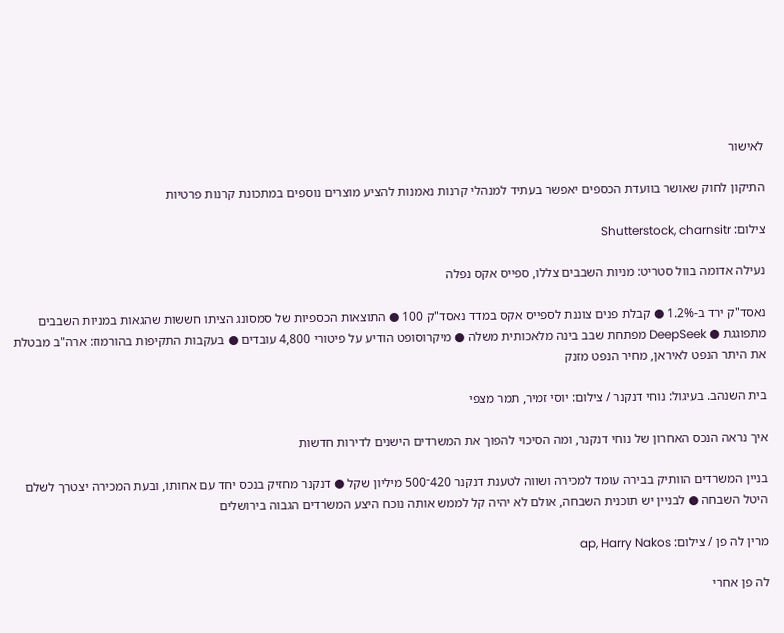לאישור

התיקון לחוק שאושר בוועדת הכספים יאפשר בעתיד למנהלי קרנות נאמנות להציע מוצרים נוספים במתכונת קרנות פרטיות

צילום: Shutterstock, charnsitr

נעילה אדומה בוול סטריט: מניות השבבים צללו, ספייס אקס נפלה

נאסד"ק ירד ב-1.2% ● קבלת פנים צוננת לספייס אקס במדד נאסד"ק 100 ● התוצאות הכספיות של סמסונג הציתו חששות שהגאות במניות השבבים מתפוגגת ● DeepSeek מפתחת שבב בינה מלאכותית משלה ● מיקרוסופט הודיע על פיטורי 4,800 עובדים ● בעקבות התקיפות בהורמוז: ארה"ב מבטלת את היתר הנפט לאיראן, מחיר הנפט מזנק

בית השנהב. בעיגול: נוחי דנקנר / צילום: יוסי זמיר, תמר מצפי

איך נראה הנכס האחרון של נוחי דנקנר, ומה הסיכוי להפוך את המשרדים הישנים לדירות חדשות

בניין המשרדים הוותיק בבירה עומד למכירה ושווה לטענת דנקנר 420־500 מיליון שקל ● דנקנר מחזיק בנכס יחד עם אחותו, ובעת המכירה יצטרך לשלם היטל השבחה ● לבניין יש תוכנית השבחה, אולם לא יהיה קל לממש אותה נוכח היצע המשרדים הגבוה בירושלים

מרין לה פן / צילום: ap, Harry Nakos

לה פן אחרי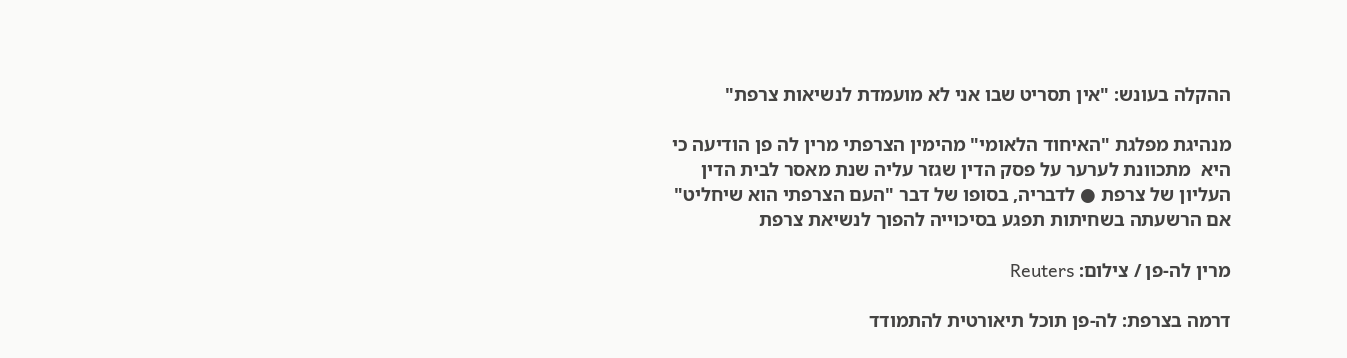ההקלה בעונש: "אין תסריט שבו אני לא מועמדת לנשיאות צרפת"

מנהיגת מפלגת "האיחוד הלאומי" מהימין הצרפתי מרין לה פן הודיעה כי היא  מתכוונת לערער על פסק הדין שגזר עליה שנת מאסר לבית הדין העליון של צרפת ● לדבריה, בסופו של דבר "העם הצרפתי הוא שיחליט" אם הרשעתה בשחיתות תפגע בסיכוייה להפוך לנשיאת צרפת

מרין לה-פן / צילום: Reuters

דרמה בצרפת: לה-פן תוכל תיאורטית להתמודד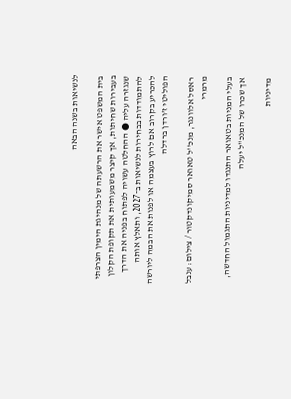לנשיאות בשנה הבאה

בית המשפט אישר את הרשעתה של מנהיגת הימין הצרפתי בעבירות שחיתות, אך קיצר משמעותית את תקופת הקלון שנגזרה עליה ● ההחלטה עשויה לפתוח בפניה את הדרך להתמודדות בבחירות לנשיאות ב־2027, ותאלץ אותה להכריע בקרוב אם לרוץ בעצמה או לפנות את הבמה ליורשה הפוליטי ז’ורדן ברדלה

ראסל אלוונגר, מנכ''ל טאואר סמיקונדקטור / צילום: ענבל מרמרי

בעלי המניות בטאואר התנגדו למדיניות התגמול החדשה, אך שכרו של המנכ"ל יעלה

מדיניות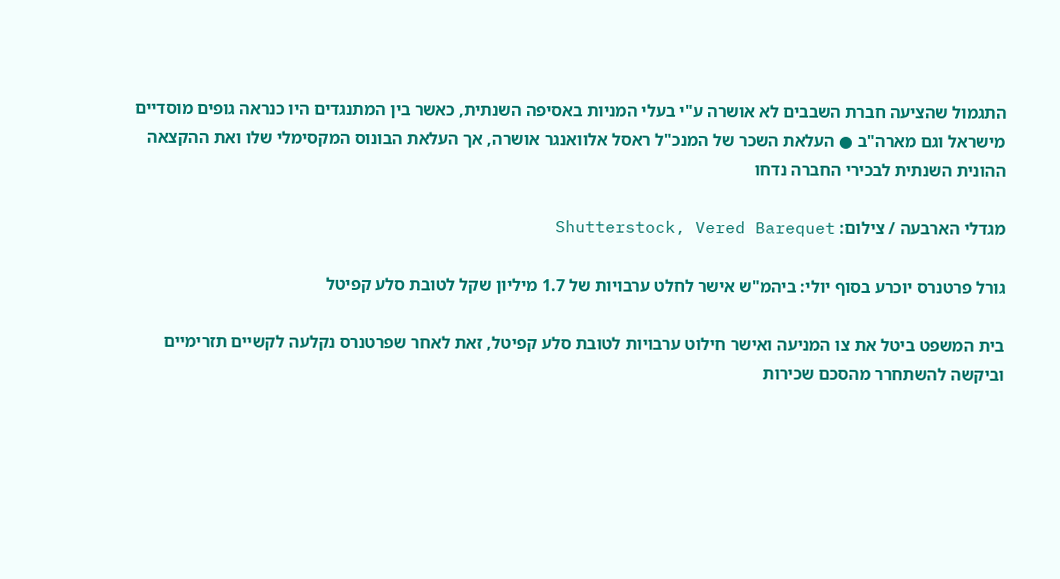התגמול שהציעה חברת השבבים לא אושרה ע"י בעלי המניות באסיפה השנתית, כאשר בין המתנגדים היו כנראה גופים מוסדיים מישראל וגם מארה"ב ● העלאת השכר של המנכ"ל ראסל אלוואנגר אושרה, אך העלאת הבונוס המקסימלי שלו ואת ההקצאה ההונית השנתית לבכירי החברה נדחו

מגדלי הארבעה / צילום: Shutterstock, Vered Barequet

גורל פרטנרס יוכרע בסוף יולי: ביהמ"ש אישר לחלט ערבויות של 1.7 מיליון שקל לטובת סלע קפיטל

בית המשפט ביטל את צו המניעה ואישר חילוט ערבויות לטובת סלע קפיטל, זאת לאחר שפרטנרס נקלעה לקשיים תזרימיים וביקשה להשתחרר מהסכם שכירות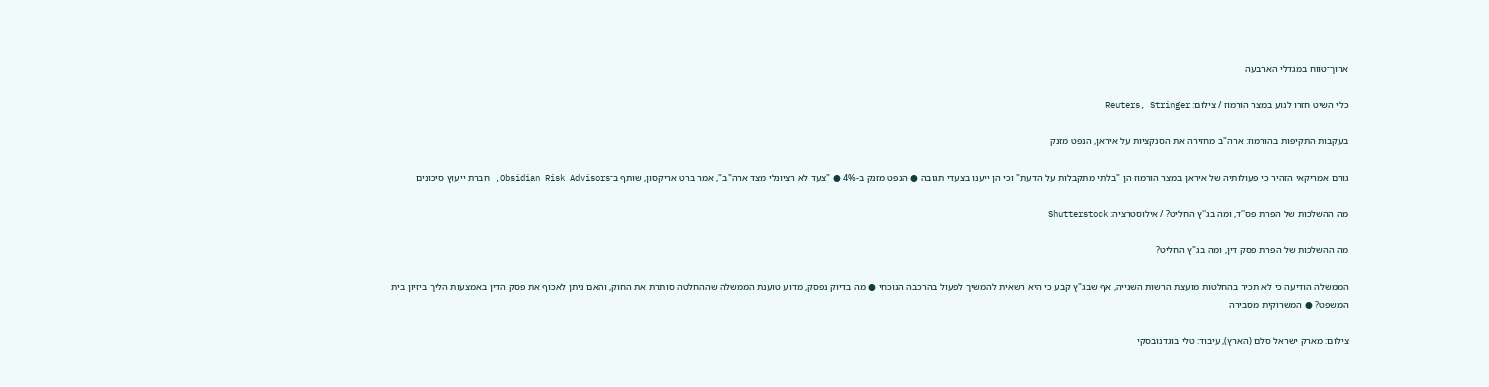ארוך־טווח במגדלי הארבעה

כלי השיט חזרו לנוע במצר הורמוז / צילום: Reuters, Stringer

בעקבות התקיפות בהורמוז: ארה"ב מחזירה את הסנקציות על איראן, הנפט מזנק

גורם אמריקאי הזהיר כי פעולותיה של איראן במצר הורמוז הן "בלתי מתקבלות על הדעת" וכי הן ייענו בצעדי תגובה ● הנפט מזנק ב-4% ● "צעד לא רציונלי מצד ארה"ב", אמר ברט אריקסון, שותף ב־Obsidian Risk Advisors, חברת ייעוץ סיכונים

מה ההשלכות של הפרת פס''ד, ומה בג''ץ החליט? / אילוסטרציה: Shutterstock

מה ההשלכות של הפרת פסק דין, ומה בג"ץ החליט?

הממשלה הודיעה כי לא תכיר בהחלטות מועצת הרשות השנייה, אף שבג"ץ קבע כי היא רשאית להמשיך לפעול בהרכבה הנוכחי ● מה בדיוק נפסק, מדוע טוענת הממשלה שההחלטה סותרת את החוק, והאם ניתן לאכוף את פסק הדין באמצעות הליך ביזיון בית המשפט? ● המשרוקית מסבירה

צילום: מארק ישראל סלם (הארץ), עיבוד: טלי בוגדנובסקי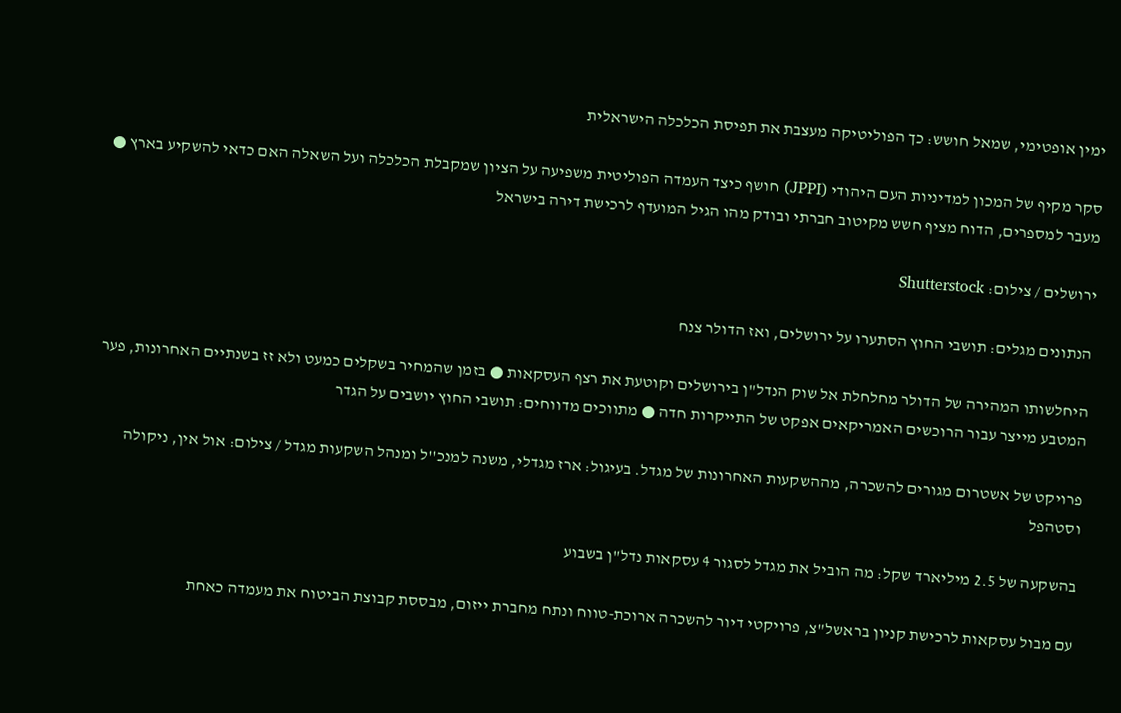ימין אופטימי, שמאל חושש: כך הפוליטיקה מעצבת את תפיסת הכלכלה הישראלית

סקר מקיף של המכון למדיניות העם היהודי (JPPI) חושף כיצד העמדה הפוליטית משפיעה על הציון שמקבלת הכלכלה ועל השאלה האם כדאי להשקיע בארץ ● מעבר למספרים, הדוח מציף חשש מקיטוב חברתי ובודק מהו הגיל המועדף לרכישת דירה בישראל

ירושלים / צילום: Shutterstock

הנתונים מגלים: תושבי החוץ הסתערו על ירושלים, ואז הדולר צנח

היחלשותו המהירה של הדולר מחלחלת אל שוק הנדל"ן בירושלים וקוטעת את רצף העסקאות ● בזמן שהמחיר בשקלים כמעט ולא זז בשנתיים האחרונות, פער המטבע מייצר עבור הרוכשים האמריקאים אפקט של התייקרות חדה ● מתווכים מדווחים: תושבי החוץ יושבים על הגדר

פרויקט של אשטרום מגורים להשכרה, מההשקעות האחרונות של מגדל. בעיגול: ארז מגדלי, משנה למנכ''ל ומנהל השקעות מגדל / צילום: אול אין, ניקולה וסטהפל

בהשקעה של 2.5 מיליארד שקל: מה הוביל את מגדל לסגור 4 עסקאות נדל"ן בשבוע

עם מבול עסקאות לרכישת קניון בראשל"צ, פרויקטי דיור להשכרה ארוכת-טווח ונתח מחברת ייזום, מבססת קבוצת הביטוח את מעמדה כאחת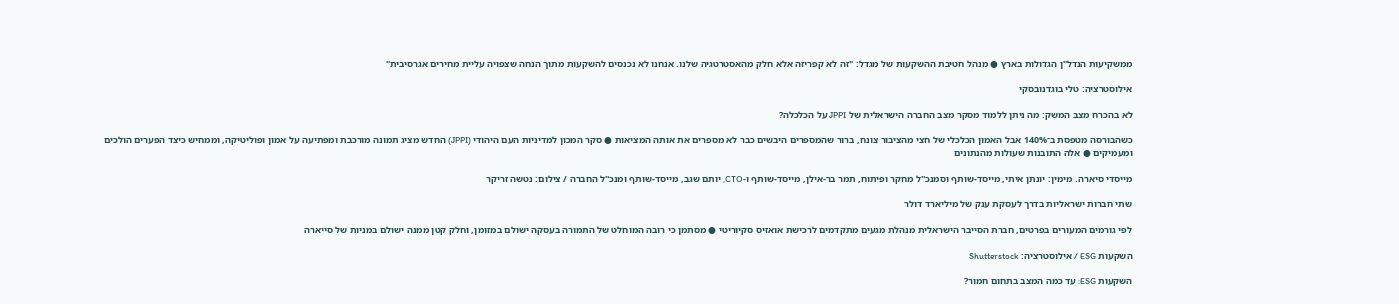ממשקיעות הנדל"ן הגדולות בארץ ● מנהל חטיבת ההשקעות של מגדל: "זה לא קפריזה אלא חלק מהאסטרטגיה שלנו. אנחנו לא נכנסים להשקעות מתוך הנחה שצפויה עליית מחירים אגרסיבית"

אילוסטרציה: טלי בוגדנובסקי

לא בהכרח מצב המשק: מה ניתן ללמוד מסקר מצב החברה הישראלית של JPPI על הכלכלה?

כשהבורסה מטפסת ב־140% אבל האמון הכלכלי של חצי מהציבור צונח, ברור שהמספרים היבשים כבר לא מספרים את אותה המציאות ● סקר המכון למדיניות העם היהודי (JPPI) החדש מציג תמונה מורכבת ומפתיעה על אמון ופוליטיקה, וממחיש כיצד הפערים הולכים ומעמיקים ● אלה התובנות שעולות מהנתונים

מייסדי סיארה. מימין: יונתן איתי, מייסד-שותף וסמנכ''ל מחקר ופיתוח, תמר בר-אילן, מייסד-שותף ו-CTO, יותם שגב, מייסד-שותף ומנכ''ל החברה / צילום: נטשה זריקר

שתי חברות ישראליות בדרך לעסקת ענק של מיליארד דולר

לפי גורמים המעורים בפרטים, חברת הסייבר הישראלית מנהלת מגעים מתקדמים לרכישת אואזיס סקיוריטי ● מסתמן כי רובה המוחלט של התמורה בעסקה ישולם במזומן, וחלק קטן ממנה ישולם במניות של סייארה

השקעות ESG / אילוסטרציה: Shutterstock

השקעות ESG: עד כמה המצב בתחום חמור?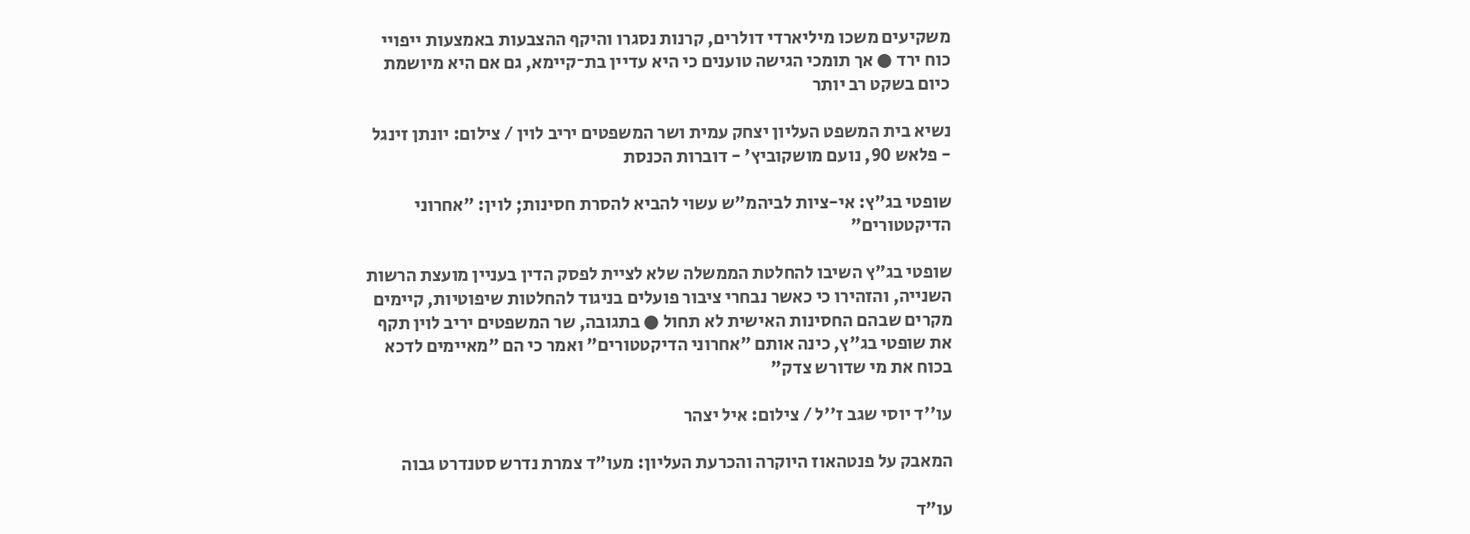משקיעים משכו מיליארדי דולרים, קרנות נסגרו והיקף ההצבעות באמצעות ייפויי כוח ירד ● אך תומכי הגישה טוענים כי היא עדיין בת־קיימא, גם אם היא מיושמת כיום בשקט רב יותר

נשיא בית המשפט העליון יצחק עמית ושר המשפטים יריב לוין / צילום: יונתן זינגל - פלאש 90, נועם מושקוביץ' - דוברות הכנסת

שופטי בג"ץ: אי-ציות לביהמ"ש עשוי להביא להסרת חסינות; לוין: "אחרוני הדיקטטורים"

שופטי בג"ץ השיבו להחלטת הממשלה שלא לציית לפסק הדין בעניין מועצת הרשות השנייה, והזהירו כי כאשר נבחרי ציבור פועלים בניגוד להחלטות שיפוטיות, קיימים מקרים שבהם החסינות האישית לא תחול ● בתגובה, שר המשפטים יריב לוין תקף את שופטי בג"ץ, כינה אותם "אחרוני הדיקטטורים" ואמר כי הם "מאיימים לדכא בכוח את מי שדורש צדק"

עו''ד יוסי שגב ז''ל / צילום: איל יצהר

המאבק על פנטהאוז היוקרה והכרעת העליון: מעו"ד צמרת נדרש סטנדרט גבוה

עו"ד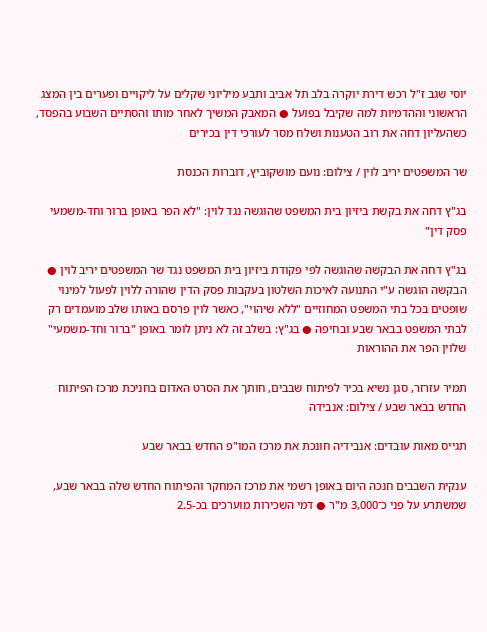יוסי שגב ז"ל רכש דירת יוקרה בלב תל אביב ותבע מיליוני שקלים על ליקויים ופערים בין המצג הראשוני וההדמיות למה שקיבל בפועל ● המאבק המשיך לאחר מותו והסתיים השבוע בהפסד, כשהעליון דחה את רוב הטענות ושלח מסר לעורכי דין בכירים

שר המשפטים יריב לוין / צילום: נועם מושקוביץ, דוברות הכנסת

בג"ץ דחה את בקשת ביזיון בית המשפט שהוגשה נגד לוין: "לא הפר באופן ברור וחד-משמעי פסק דין"

בג"ץ דחה את הבקשה שהוגשה לפי פקודת ביזיון בית המשפט נגד שר המשפטים יריב לוין ● הבקשה הוגשה ע"י התנועה לאיכות השלטון בעקבות פסק הדין שהורה ללוין לפעול למינוי שופטים בכל בתי המשפט המחוזיים "ללא שיהוי", כאשר לוין פרסם באותו שלב מועמדים רק לבתי המשפט בבאר שבע ובחיפה ● בג"ץ: בשלב זה לא ניתן לומר באופן "ברור וחד-משמעי" שלוין הפר את ההוראות

תמיר עזרזר, סגן נשיא בכיר לפיתוח שבבים, חותך את הסרט האדום בחניכת מרכז הפיתוח החדש בבאר שבע / צילום: אנבידה

תגייס מאות עובדים: אנבידיה חונכת את מרכז המו"פ החדש בבאר שבע

ענקית השבבים חנכה היום באופן רשמי את מרכז המחקר והפיתוח החדש שלה בבאר שבע, שמשתרע על פני כ־3,000 מ"ר ● דמי השכירות מוערכים בכ-2.5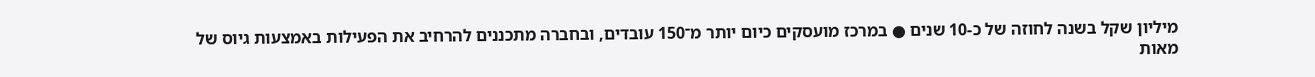מיליון שקל בשנה לחוזה של כ-10 שנים ● במרכז מועסקים כיום יותר מ־150 עובדים, ובחברה מתכננים להרחיב את הפעילות באמצעות גיוס של מאות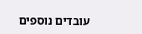עובדים נוספים